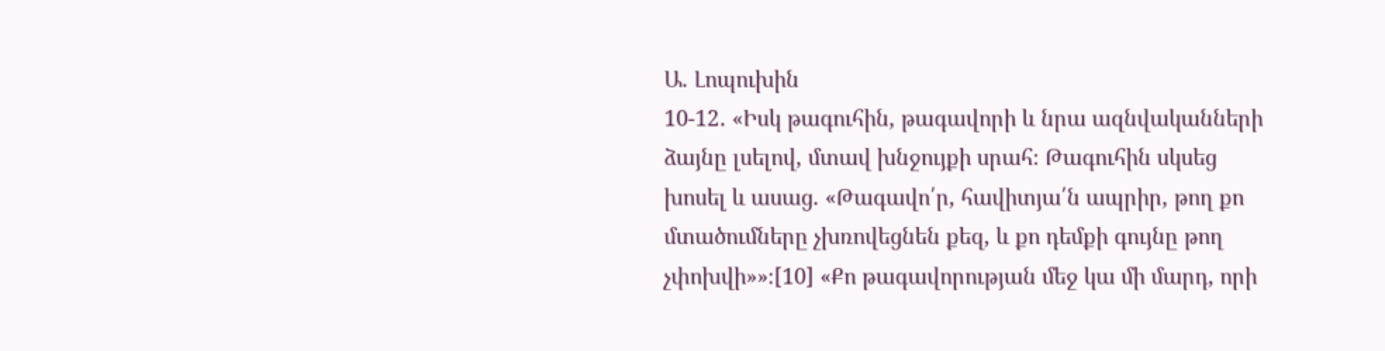Ա. Լոպուխին
10-12․ «Իսկ թագուհին, թագավորի և նրա ազնվականների ձայնը լսելով, մտավ խնջույքի սրահ։ Թագուհին սկսեց խոսել և ասաց. «Թագավո՛ր, հավիտյա՛ն ապրիր, թող քո մտածումները չխռովեցնեն քեզ, և քո դեմքի գույնը թող չփոխվի»»։[10] «Քո թագավորության մեջ կա մի մարդ, որի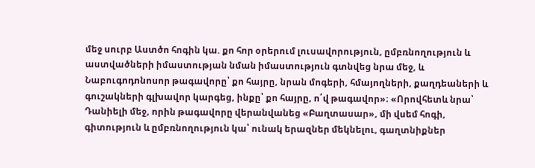մեջ սուրբ Աստծո հոգին կա. քո հոր օրերում լուսավորություն, ըմբռնողություն և աստվածների իմաստության նման իմաստություն գտնվեց նրա մեջ, և Նաբուգոդոնոսոր թագավորը՝ քո հայրը, նրան մոգերի, հմայողների, քաղդեաների և գուշակների գլխավոր կարգեց, ինքը՝ քո հայրը, ո՛վ թագավոր»։ «Որովհետև նրա՝ Դանիելի մեջ, որին թագավորը վերանվանեց «Բաղտասար», մի վսեմ հոգի, գիտություն և ըմբռնողություն կա՝ ունակ երազներ մեկնելու, գաղտնիքներ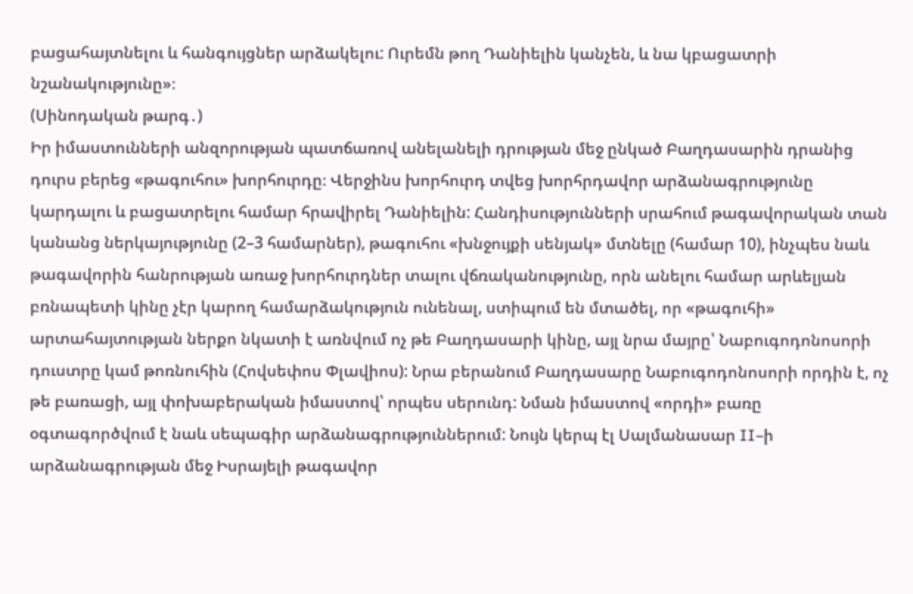բացահայտնելու և հանգույցներ արձակելու: Ուրեմն թող Դանիելին կանչեն, և նա կբացատրի նշանակությունը»։
(Սինոդական թարգ․)
Իր իմաստունների անզորության պատճառով անելանելի դրության մեջ ընկած Բաղդասարին դրանից դուրս բերեց «թագուհու» խորհուրդը։ Վերջինս խորհուրդ տվեց խորհրդավոր արձանագրությունը կարդալու և բացատրելու համար հրավիրել Դանիելին: Հանդիսությունների սրահում թագավորական տան կանանց ներկայությունը (2–3 համարներ), թագուհու «խնջույքի սենյակ» մտնելը (համար 10), ինչպես նաև թագավորին հանրության առաջ խորհուրդներ տալու վճռականությունը, որն անելու համար արևելյան բռնապետի կինը չէր կարող համարձակություն ունենալ, ստիպում են մտածել, որ «թագուհի» արտահայտության ներքո նկատի է առնվում ոչ թե Բաղդասարի կինը, այլ նրա մայրը՝ Նաբուգոդոնոսորի դուստրը կամ թոռնուհին (Հովսեփոս Փլավիոս): Նրա բերանում Բաղդասարը Նաբուգոդոնոսորի որդին է, ոչ թե բառացի, այլ փոխաբերական իմաստով՝ որպես սերունդ: Նման իմաստով «որդի» բառը օգտագործվում է նաև սեպագիր արձանագրություններում: Նույն կերպ էլ Սալմանասար II–ի արձանագրության մեջ Իսրայելի թագավոր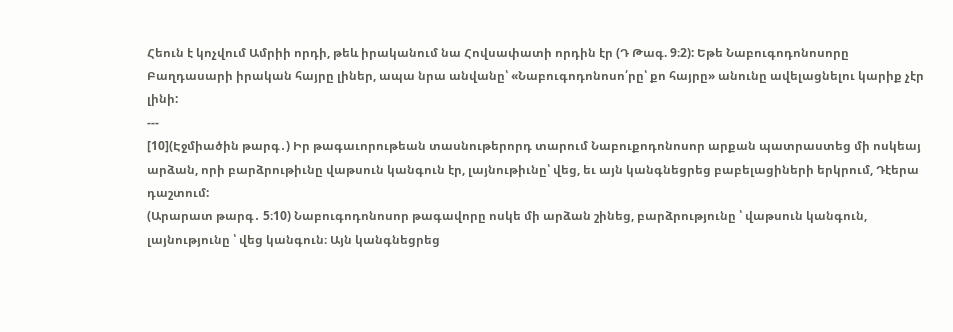Հեուն է կոչվում Ամրիի որդի, թեև իրականում նա Հովսափատի որդին էր (Դ Թագ. 9։2): Եթե Նաբուգոդոնոսորը Բաղդասարի իրական հայրը լիներ, ապա նրա անվանը՝ «Նաբուգոդոնոսո՛րը՝ քո հայրը» անունը ավելացնելու կարիք չէր լինի:
---
[10](Էջմիածին թարգ․) Իր թագաւորութեան տասնութերորդ տարում Նաբուքոդոնոսոր արքան պատրաստեց մի ոսկեայ արձան, որի բարձրութիւնը վաթսուն կանգուն էր, լայնութիւնը՝ վեց, եւ այն կանգնեցրեց բաբելացիների երկրում, Դէերա դաշտում:
(Արարատ թարգ․ 5։10) Նաբուգոդոնոսոր թագավորը ոսկե մի արձան շինեց, բարձրությունը ՝ վաթսուն կանգուն, լայնությունը ՝ վեց կանգուն։ Այն կանգնեցրեց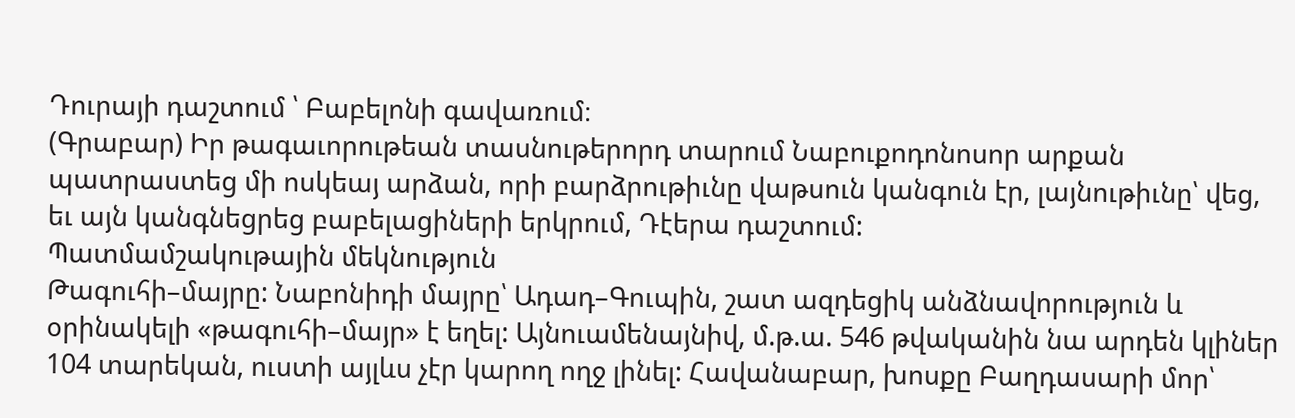Դուրայի դաշտում ՝ Բաբելոնի գավառում։
(Գրաբար) Իր թագաւորութեան տասնութերորդ տարում Նաբուքոդոնոսոր արքան պատրաստեց մի ոսկեայ արձան, որի բարձրութիւնը վաթսուն կանգուն էր, լայնութիւնը՝ վեց, եւ այն կանգնեցրեց բաբելացիների երկրում, Դէերա դաշտում:
Պատմամշակութային մեկնություն
Թագուհի–մայրը: Նաբոնիդի մայրը՝ Ադադ–Գուպին, շատ ազդեցիկ անձնավորություն և օրինակելի «թագուհի–մայր» է եղել: Այնուամենայնիվ, մ.թ.ա. 546 թվականին նա արդեն կլիներ 104 տարեկան, ուստի այլևս չէր կարող ողջ լինել: Հավանաբար, խոսքը Բաղդասարի մոր՝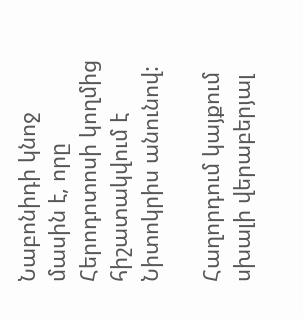Նաբոնիդի կնոջ մասին է, որը Հերոդոտոսի կողմից հիշատակվում է Նիտոկրիս անունով:

Հաղորդում կայքում սխալի վերաբերյալ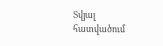Տվյալ հատվածում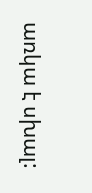առկա է սխալ: